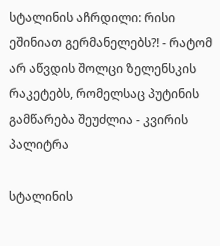სტალინის აჩრდილი: რისი ეშინიათ გერმანელებს?! - რატომ არ აწვდის შოლცი ზელენსკის რაკეტებს, რომელსაც პუტინის გამწარება შეუძლია - კვირის პალიტრა

სტალინის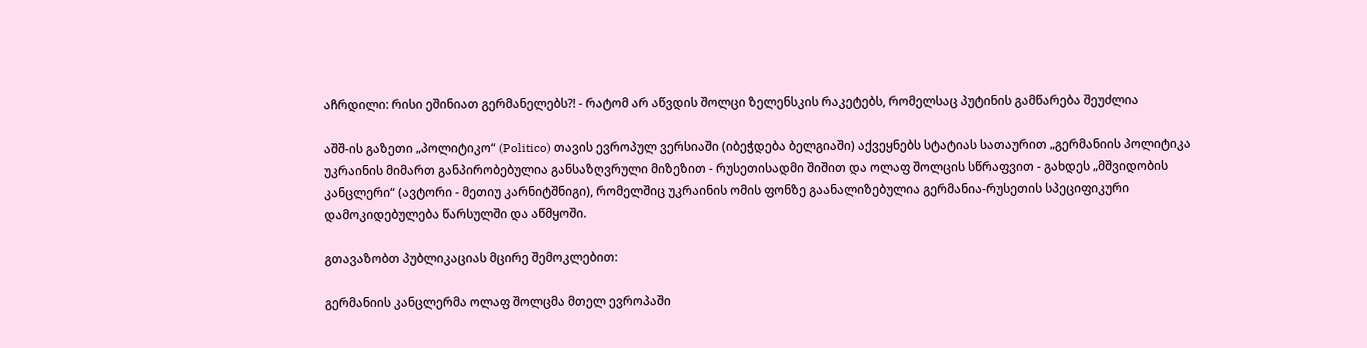აჩრდილი: რისი ეშინიათ გერმანელებს?! - რატომ არ აწვდის შოლცი ზელენსკის რაკეტებს, რომელსაც პუტინის გამწარება შეუძლია

აშშ-ის გაზეთი „პოლიტიკო“ (Politico) თავის ევროპულ ვერსიაში (იბეჭდება ბელგიაში) აქვეყნებს სტატიას სათაურით „გერმანიის პოლიტიკა უკრაინის მიმართ განპირობებულია განსაზღვრული მიზეზით - რუსეთისადმი შიშით და ოლაფ შოლცის სწრაფვით - გახდეს „მშვიდობის კანცლერი“ (ავტორი - მეთიუ კარნიტშნიგი), რომელშიც უკრაინის ომის ფონზე გაანალიზებულია გერმანია-რუსეთის სპეციფიკური დამოკიდებულება წარსულში და აწმყოში.

გთავაზობთ პუბლიკაციას მცირე შემოკლებით:

გერმანიის კანცლერმა ოლაფ შოლცმა მთელ ევროპაში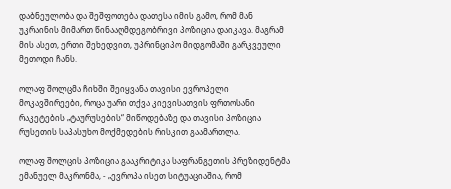დაბნეულობა და შეშფოთება დათესა იმის გამო, რომ მან უკრაინის მიმართ წინააღმდეგობრივი პოზიცია დაიკავა. მაგრამ მის ასეთ, ერთი შეხედვით, უპრინციპო მიდგომაში გარკვეული მეთოდი ჩანს.

ოლაფ შოლცმა ჩიხში შეიყვანა თავისი ევროპელი მოკავშირეები, როცა უარი თქვა კიევისათვის ფრთოსანი რაკეტების „ტაურუსების“ მიწოდებაზე და თავისი პოზიცია რუსეთის საპასუხო მოქმედების რისკით გაამართლა.

ოლაფ შოლცის პოზიცია გააკრიტიკა საფრანგეთის პრეზიდენტმა ემანუელ მაკრონმა, - „ევროპა ისეთ სიტუაციაშია, რომ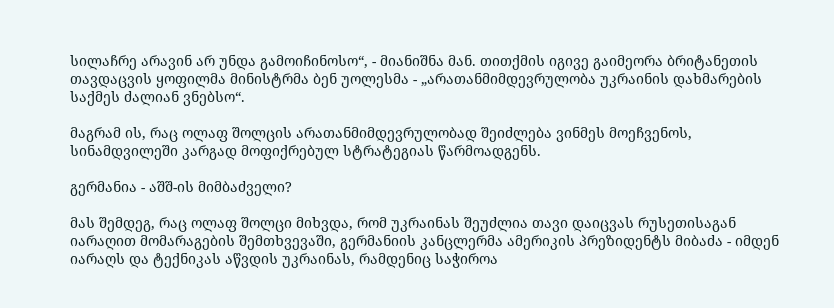სილაჩრე არავინ არ უნდა გამოიჩინოსო“, - მიანიშნა მან. თითქმის იგივე გაიმეორა ბრიტანეთის თავდაცვის ყოფილმა მინისტრმა ბენ უოლესმა - „არათანმიმდევრულობა უკრაინის დახმარების საქმეს ძალიან ვნებსო“.

მაგრამ ის, რაც ოლაფ შოლცის არათანმიმდევრულობად შეიძლება ვინმეს მოეჩვენოს, სინამდვილეში კარგად მოფიქრებულ სტრატეგიას წარმოადგენს.

გერმანია - აშშ-ის მიმბაძველი?

მას შემდეგ, რაც ოლაფ შოლცი მიხვდა, რომ უკრაინას შეუძლია თავი დაიცვას რუსეთისაგან იარაღით მომარაგების შემთხვევაში, გერმანიის კანცლერმა ამერიკის პრეზიდენტს მიბაძა - იმდენ იარაღს და ტექნიკას აწვდის უკრაინას, რამდენიც საჭიროა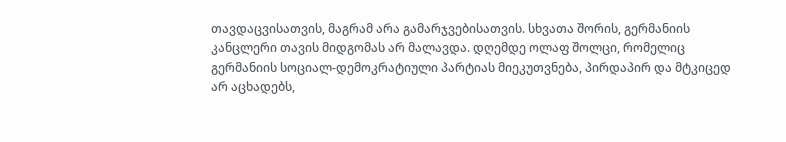თავდაცვისათვის, მაგრამ არა გამარჯვებისათვის. სხვათა შორის, გერმანიის კანცლერი თავის მიდგომას არ მალავდა. დღემდე ოლაფ შოლცი, რომელიც გერმანიის სოციალ-დემოკრატიული პარტიას მიეკუთვნება, პირდაპირ და მტკიცედ არ აცხადებს,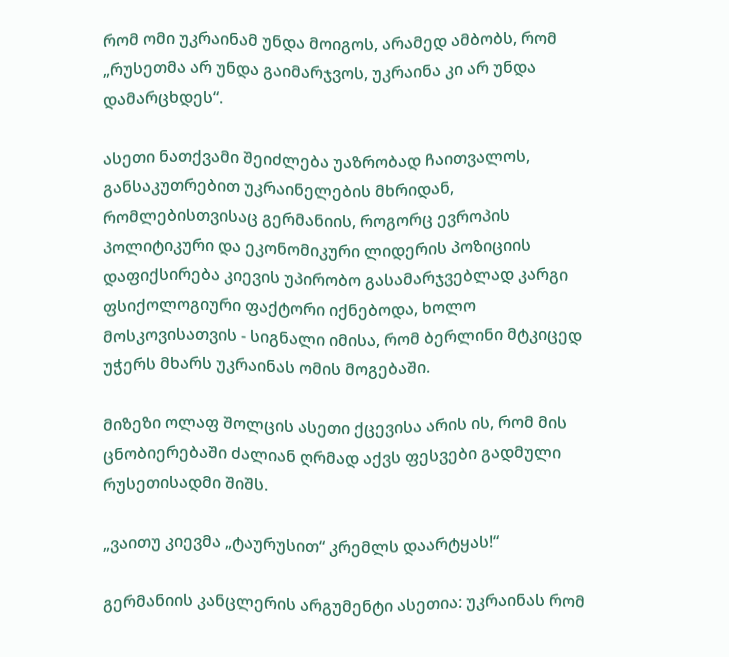რომ ომი უკრაინამ უნდა მოიგოს, არამედ ამბობს, რომ „რუსეთმა არ უნდა გაიმარჯვოს, უკრაინა კი არ უნდა დამარცხდეს“.

ასეთი ნათქვამი შეიძლება უაზრობად ჩაითვალოს, განსაკუთრებით უკრაინელების მხრიდან, რომლებისთვისაც გერმანიის, როგორც ევროპის პოლიტიკური და ეკონომიკური ლიდერის პოზიციის დაფიქსირება კიევის უპირობო გასამარჯვებლად კარგი ფსიქოლოგიური ფაქტორი იქნებოდა, ხოლო მოსკოვისათვის - სიგნალი იმისა, რომ ბერლინი მტკიცედ უჭერს მხარს უკრაინას ომის მოგებაში.

მიზეზი ოლაფ შოლცის ასეთი ქცევისა არის ის, რომ მის ცნობიერებაში ძალიან ღრმად აქვს ფესვები გადმული რუსეთისადმი შიშს.

„ვაითუ კიევმა „ტაურუსით“ კრემლს დაარტყას!“

გერმანიის კანცლერის არგუმენტი ასეთია: უკრაინას რომ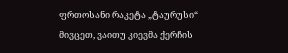ფრთოსანი რაკეტა „ტაურუსი“ მივცეთ, ვაითუ კიევმა ქერჩის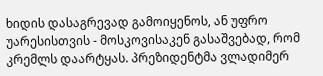ხიდის დასაგრევად გამოიყენოს, ან უფრო უარესისთვის - მოსკოვისაკენ გასაშვებად, რომ კრემლს დაარტყას. პრეზიდენტმა ვლადიმერ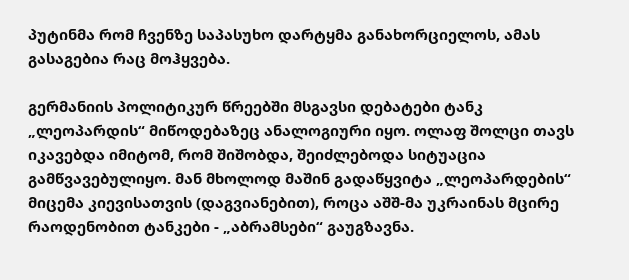პუტინმა რომ ჩვენზე საპასუხო დარტყმა განახორციელოს, ამას გასაგებია რაც მოჰყვება.

გერმანიის პოლიტიკურ წრეებში მსგავსი დებატები ტანკ „ლეოპარდის“ მიწოდებაზეც ანალოგიური იყო. ოლაფ შოლცი თავს იკავებდა იმიტომ, რომ შიშობდა, შეიძლებოდა სიტუაცია გამწვავებულიყო. მან მხოლოდ მაშინ გადაწყვიტა „ლეოპარდების“ მიცემა კიევისათვის (დაგვიანებით), როცა აშშ-მა უკრაინას მცირე რაოდენობით ტანკები - „აბრამსები“ გაუგზავნა.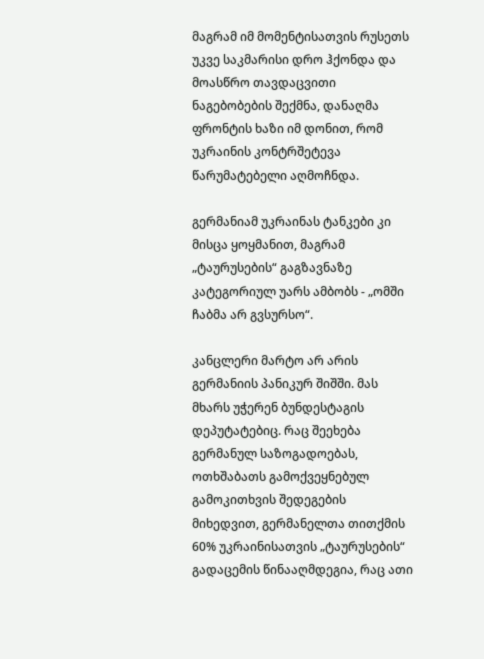მაგრამ იმ მომენტისათვის რუსეთს უკვე საკმარისი დრო ჰქონდა და მოასწრო თავდაცვითი ნაგებობების შექმნა, დანაღმა ფრონტის ხაზი იმ დონით, რომ უკრაინის კონტრშეტევა წარუმატებელი აღმოჩნდა.

გერმანიამ უკრაინას ტანკები კი მისცა ყოყმანით, მაგრამ „ტაურუსების“ გაგზავნაზე კატეგორიულ უარს ამბობს - „ომში ჩაბმა არ გვსურსო“.

კანცლერი მარტო არ არის გერმანიის პანიკურ შიშში. მას მხარს უჭერენ ბუნდესტაგის დეპუტატებიც. რაც შეეხება გერმანულ საზოგადოებას, ოთხშაბათს გამოქვეყნებულ გამოკითხვის შედეგების მიხედვით, გერმანელთა თითქმის 60% უკრაინისათვის „ტაურუსების“ გადაცემის წინააღმდეგია, რაც ათი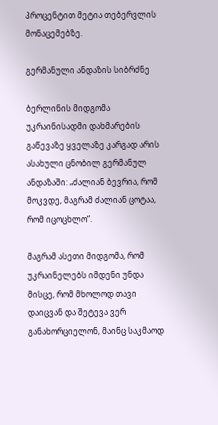პროცენტით მეტია თებერვლის მონაცემებზე.

გერმანული ანდაზის სიბრძნე

ბერლინის მიდგომა უკრაინისადმი დახმარების გაწევაზე ყველაზე კარგად არის ასახული ცნობილ გერმანულ ანდაზაში: „ძალიან ბევრია, რომ მოკვდე, მაგრამ ძალიან ცოტაა, რომ იცოცხლო“.

მაგრამ ასეთი მიდგომა, რომ უკრაინელებს იმდენი უნდა მისცე, რომ მხოლოდ თავი დაიცვან და შეტევა ვერ განახორციელონ, მაინც საკმაოდ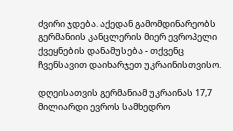ძვირი ჯდება. აქედან გამომდინარეობს გერმანიის კანცლერის მიერ ევროპელი ქვეყნების დანამუსება - თქვენც ჩვენსავით დაიხარჯეთ უკრაინისთვისო.

დღეისათვის გერმანიამ უკრაინას 17,7 მილიარდი ევროს სამხედრო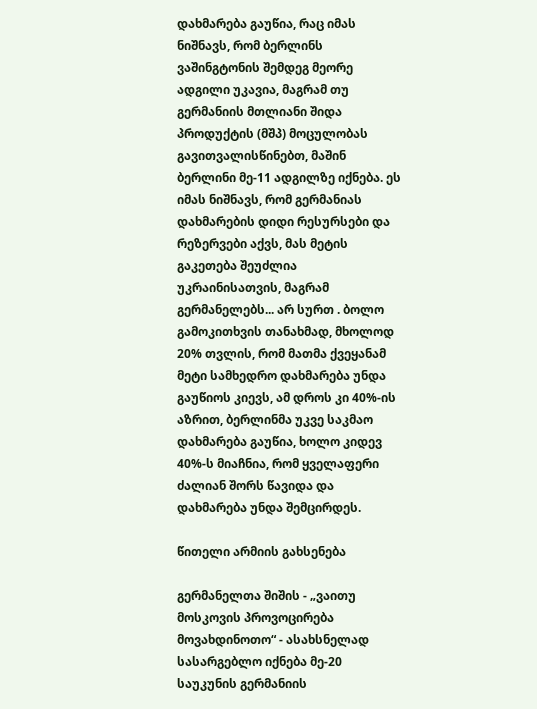დახმარება გაუწია, რაც იმას ნიშნავს, რომ ბერლინს ვაშინგტონის შემდეგ მეორე ადგილი უკავია, მაგრამ თუ გერმანიის მთლიანი შიდა პროდუქტის (მშპ) მოცულობას გავითვალისწინებთ, მაშინ ბერლინი მე-11 ადგილზე იქნება. ეს იმას ნიშნავს, რომ გერმანიას დახმარების დიდი რესურსები და რეზერვები აქვს, მას მეტის გაკეთება შეუძლია უკრაინისათვის, მაგრამ გერმანელებს... არ სურთ . ბოლო გამოკითხვის თანახმად, მხოლოდ 20% თვლის, რომ მათმა ქვეყანამ მეტი სამხედრო დახმარება უნდა გაუწიოს კიევს, ამ დროს კი 40%-ის აზრით, ბერლინმა უკვე საკმაო დახმარება გაუწია, ხოლო კიდევ 40%-ს მიაჩნია, რომ ყველაფერი ძალიან შორს წავიდა და დახმარება უნდა შემცირდეს.

წითელი არმიის გახსენება

გერმანელთა შიშის - „ვაითუ მოსკოვის პროვოცირება მოვახდინოთო“ - ასახსნელად სასარგებლო იქნება მე-20 საუკუნის გერმანიის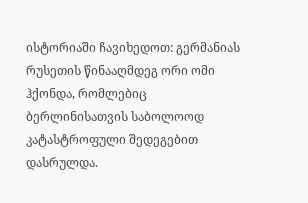ისტორიაში ჩავიხედოთ: გერმანიას რუსეთის წინააღმდეგ ორი ომი ჰქონდა, რომლებიც ბერლინისათვის საბოლოოდ კატასტროფული შედეგებით დასრულდა.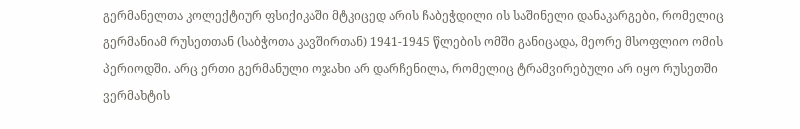გერმანელთა კოლექტიურ ფსიქიკაში მტკიცედ არის ჩაბეჭდილი ის საშინელი დანაკარგები, რომელიც გერმანიამ რუსეთთან (საბჭოთა კავშირთან) 1941-1945 წლების ომში განიცადა, მეორე მსოფლიო ომის პერიოდში. არც ერთი გერმანული ოჯახი არ დარჩენილა, რომელიც ტრამვირებული არ იყო რუსეთში ვერმახტის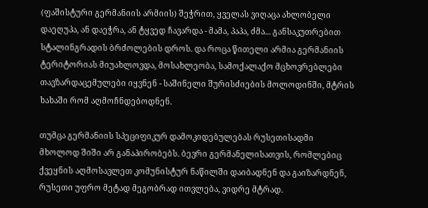(ფაშისტური გერმანიის არმიის) შეჭრით, ყველას ვიღაცა ახლობელი დაეღუპა, ან დაეჭრა, ან ტყვედ ჩავარდა - მამა, პაპა, ძმა... განსაკუთრებით სტალინგრადის ბრძოლების დროს. და როცა წითელი არმია გერმანიის ტერიტორიას მიუახლოვდა, მოსახლეობა, სამოქალაქო მცხოვრებლები თავზარდაცემულები იყვნენ - საშინელი შურისძიების მოლოდინში, მტრის ხახაში რომ აღმოჩნდებოდნენ.

თუმცა გერმანიის სპეციფიკურ დამოკიდებულებას რუსეთისადმი მხოლოდ შიში არ განაპირობებს. ბევრი გერმანელისათვის, რომლებიც ქვეყნის აღმოსავლეთ კომუნისტურ ნაწილში დაიბადნენ და გაიზარდნენ, რუსეთი უფრო მეტად მეგობრად ითვლება, ვიდრე მტრად.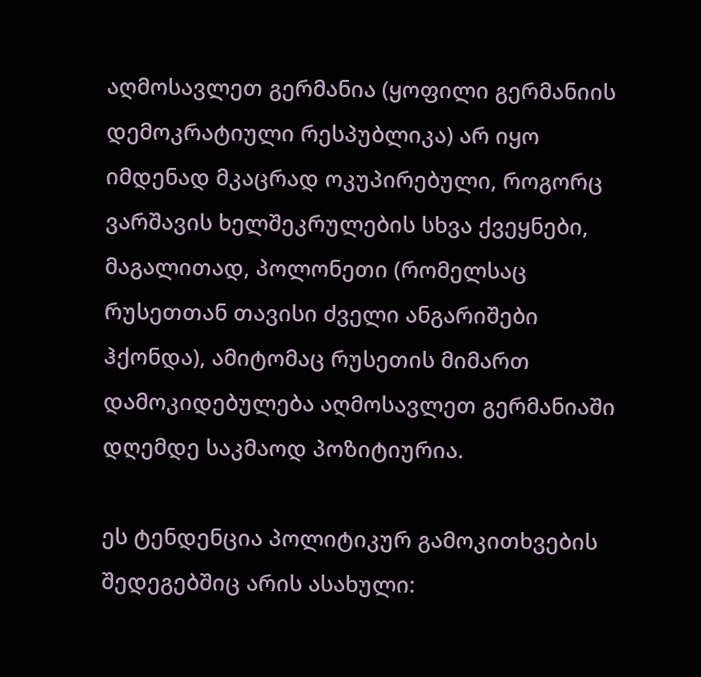აღმოსავლეთ გერმანია (ყოფილი გერმანიის დემოკრატიული რესპუბლიკა) არ იყო იმდენად მკაცრად ოკუპირებული, როგორც ვარშავის ხელშეკრულების სხვა ქვეყნები, მაგალითად, პოლონეთი (რომელსაც რუსეთთან თავისი ძველი ანგარიშები ჰქონდა), ამიტომაც რუსეთის მიმართ დამოკიდებულება აღმოსავლეთ გერმანიაში დღემდე საკმაოდ პოზიტიურია.

ეს ტენდენცია პოლიტიკურ გამოკითხვების შედეგებშიც არის ასახული: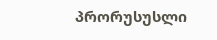პრორუსუსლი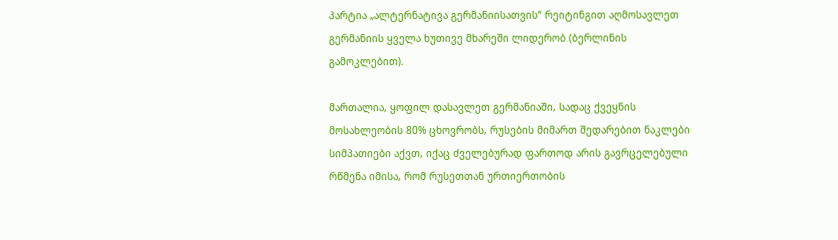პარტია „ალტერნატივა გერმანიისათვის“ რეიტინგით აღმოსავლეთ გერმანიის ყველა ხუთივე მხარეში ლიდერობ (ბერლინის გამოკლებით).

მართალია, ყოფილ დასავლეთ გერმანიაში, სადაც ქვეყნის მოსახლეობის 80% ცხოვრობს, რუსების მიმართ შედარებით ნაკლები სიმპათიები აქვთ, იქაც ძველებურად ფართოდ არის გავრცელებული რწმენა იმისა, რომ რუსეთთან ურთიერთობის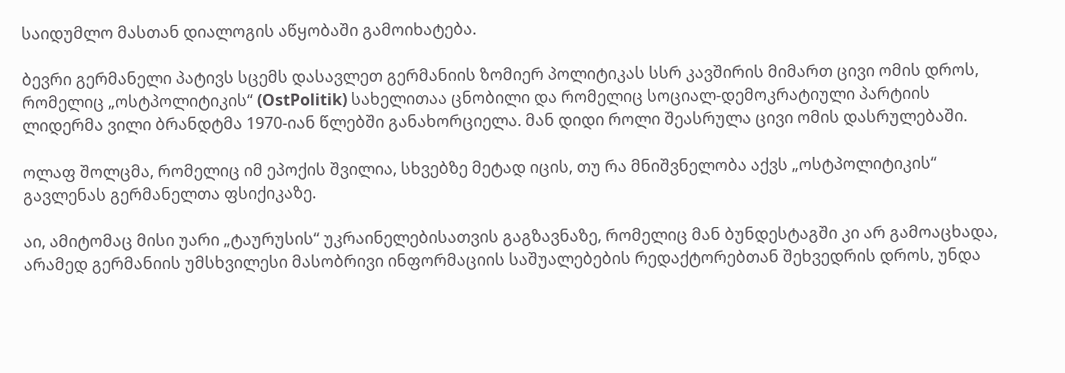საიდუმლო მასთან დიალოგის აწყობაში გამოიხატება.

ბევრი გერმანელი პატივს სცემს დასავლეთ გერმანიის ზომიერ პოლიტიკას სსრ კავშირის მიმართ ცივი ომის დროს, რომელიც „ოსტპოლიტიკის“ (OstPolitik) სახელითაა ცნობილი და რომელიც სოციალ-დემოკრატიული პარტიის ლიდერმა ვილი ბრანდტმა 1970-იან წლებში განახორციელა. მან დიდი როლი შეასრულა ცივი ომის დასრულებაში.

ოლაფ შოლცმა, რომელიც იმ ეპოქის შვილია, სხვებზე მეტად იცის, თუ რა მნიშვნელობა აქვს „ოსტპოლიტიკის“ გავლენას გერმანელთა ფსიქიკაზე.

აი, ამიტომაც მისი უარი „ტაურუსის“ უკრაინელებისათვის გაგზავნაზე, რომელიც მან ბუნდესტაგში კი არ გამოაცხადა, არამედ გერმანიის უმსხვილესი მასობრივი ინფორმაციის საშუალებების რედაქტორებთან შეხვედრის დროს, უნდა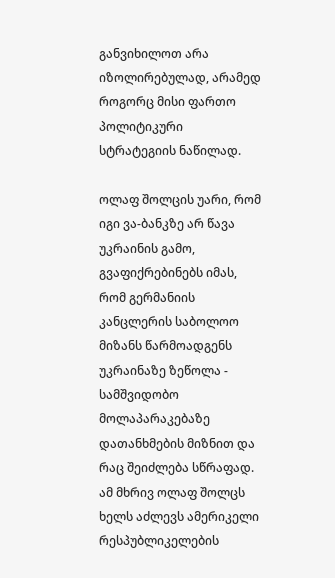განვიხილოთ არა იზოლირებულად, არამედ როგორც მისი ფართო პოლიტიკური სტრატეგიის ნაწილად.

ოლაფ შოლცის უარი, რომ იგი ვა-ბანკზე არ წავა უკრაინის გამო, გვაფიქრებინებს იმას, რომ გერმანიის კანცლერის საბოლოო მიზანს წარმოადგენს უკრაინაზე ზეწოლა - სამშვიდობო მოლაპარაკებაზე დათანხმების მიზნით და რაც შეიძლება სწრაფად. ამ მხრივ ოლაფ შოლცს ხელს აძლევს ამერიკელი რესპუბლიკელების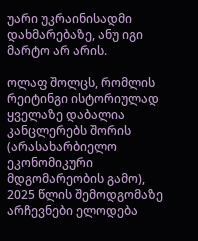უარი უკრაინისადმი დახმარებაზე, ანუ იგი მარტო არ არის.

ოლაფ შოლცს, რომლის რეიტინგი ისტორიულად ყველაზე დაბალია კანცლერებს შორის (არასახარბიელო ეკონომიკური მდგომარეობის გამო), 2025 წლის შემოდგომაზე არჩევნები ელოდება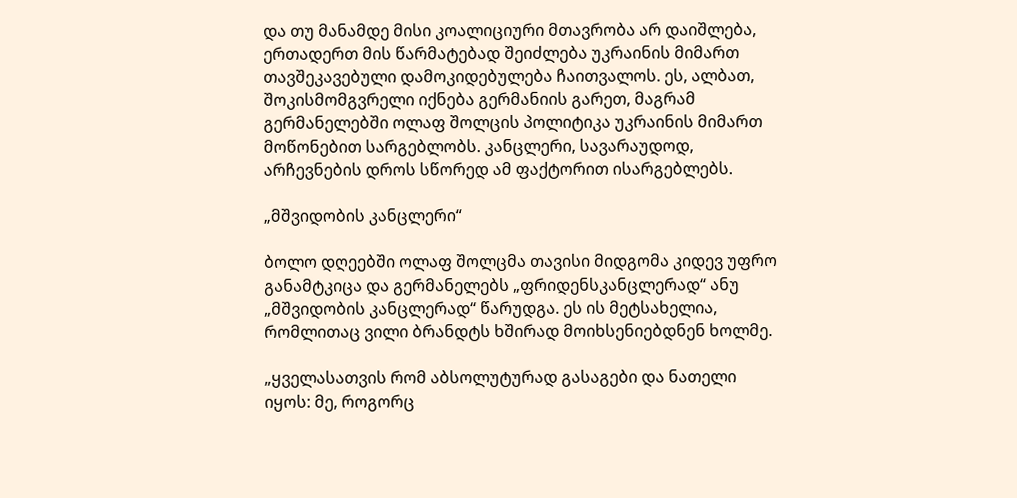და თუ მანამდე მისი კოალიციური მთავრობა არ დაიშლება, ერთადერთ მის წარმატებად შეიძლება უკრაინის მიმართ თავშეკავებული დამოკიდებულება ჩაითვალოს. ეს, ალბათ, შოკისმომგვრელი იქნება გერმანიის გარეთ, მაგრამ გერმანელებში ოლაფ შოლცის პოლიტიკა უკრაინის მიმართ მოწონებით სარგებლობს. კანცლერი, სავარაუდოდ, არჩევნების დროს სწორედ ამ ფაქტორით ისარგებლებს.

„მშვიდობის კანცლერი“

ბოლო დღეებში ოლაფ შოლცმა თავისი მიდგომა კიდევ უფრო განამტკიცა და გერმანელებს „ფრიდენსკანცლერად“ ანუ „მშვიდობის კანცლერად“ წარუდგა. ეს ის მეტსახელია, რომლითაც ვილი ბრანდტს ხშირად მოიხსენიებდნენ ხოლმე.

„ყველასათვის რომ აბსოლუტურად გასაგები და ნათელი იყოს: მე, როგორც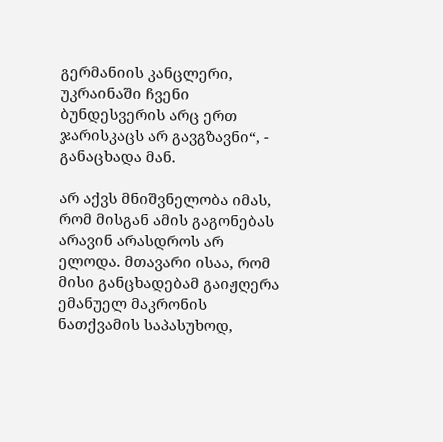გერმანიის კანცლერი, უკრაინაში ჩვენი ბუნდესვერის არც ერთ ჯარისკაცს არ გავგზავნი“, - განაცხადა მან.

არ აქვს მნიშვნელობა იმას, რომ მისგან ამის გაგონებას არავინ არასდროს არ ელოდა. მთავარი ისაა, რომ მისი განცხადებამ გაიჟღერა ემანუელ მაკრონის ნათქვამის საპასუხოდ,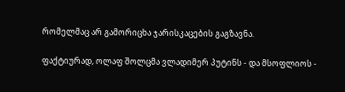რომელმაც არ გამორიცხა ჯარისკაცების გაგზავნა.

ფაქტიურად, ოლაფ შოლცმა ვლადიმერ პუტინს - და მსოფლიოს -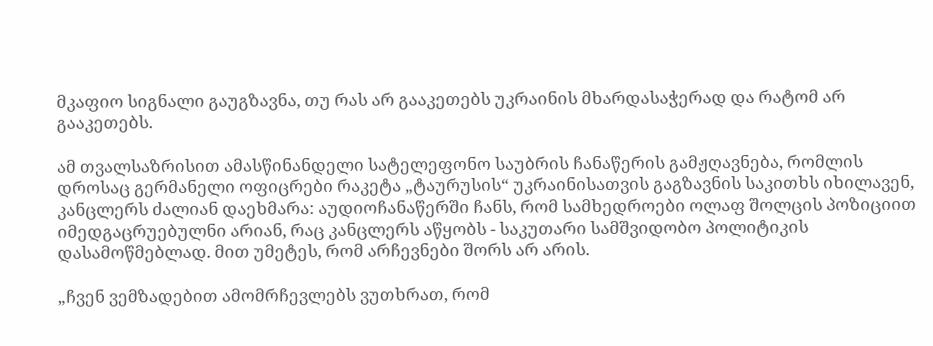მკაფიო სიგნალი გაუგზავნა, თუ რას არ გააკეთებს უკრაინის მხარდასაჭერად და რატომ არ გააკეთებს.

ამ თვალსაზრისით ამასწინანდელი სატელეფონო საუბრის ჩანაწერის გამჟღავნება, რომლის დროსაც გერმანელი ოფიცრები რაკეტა „ტაურუსის“ უკრაინისათვის გაგზავნის საკითხს იხილავენ, კანცლერს ძალიან დაეხმარა: აუდიოჩანაწერში ჩანს, რომ სამხედროები ოლაფ შოლცის პოზიციით იმედგაცრუებულნი არიან, რაც კანცლერს აწყობს - საკუთარი სამშვიდობო პოლიტიკის დასამოწმებლად. მით უმეტეს, რომ არჩევნები შორს არ არის.

„ჩვენ ვემზადებით ამომრჩევლებს ვუთხრათ, რომ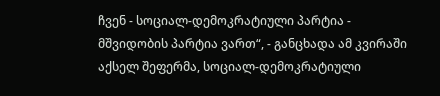ჩვენ - სოციალ-დემოკრატიული პარტია - მშვიდობის პარტია ვართ“, - განცხადა ამ კვირაში აქსელ შეფერმა, სოციალ-დემოკრატიული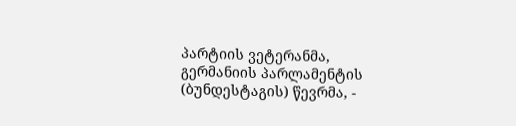პარტიის ვეტერანმა, გერმანიის პარლამენტის (ბუნდესტაგის) წევრმა, -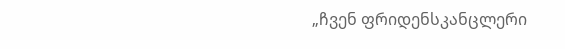„ჩვენ ფრიდენსკანცლერი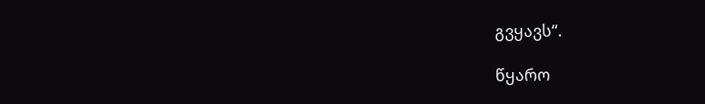გვყავს“.

წყარო